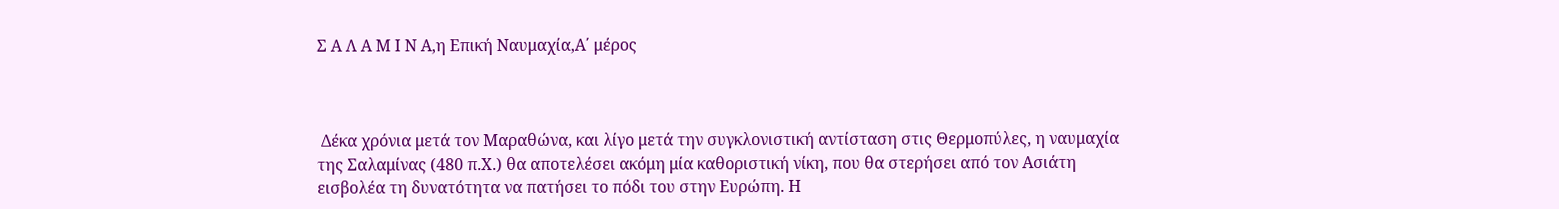Σ Α Λ Α Μ Ι Ν Α,η Επική Ναυμαχία,Α΄ μέρος



 Δέκα χρόνια μετά τον Μαραθώνα, και λίγο μετά την συγκλονιστική αντίσταση στις Θερμοπύλες, η ναυμαχία της Σαλαμίνας (480 π.Χ.) θα αποτελέσει ακόμη μία καθοριστική νίκη, που θα στερήσει από τον Ασιάτη εισβολέα τη δυνατότητα να πατήσει το πόδι του στην Ευρώπη. Η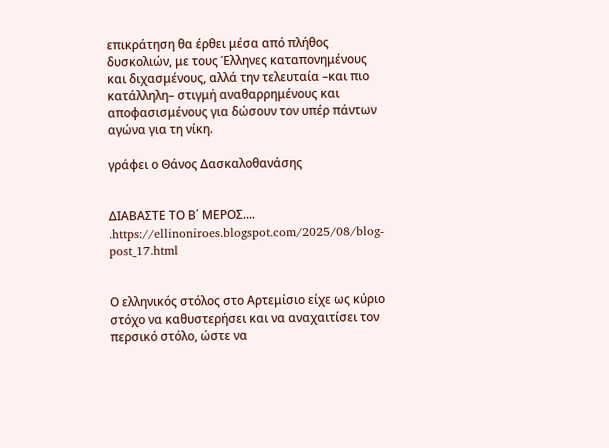επικράτηση θα έρθει μέσα από πλήθος δυσκολιών, με τους Έλληνες καταπονημένους και διχασμένους, αλλά την τελευταία –και πιο κατάλληλη– στιγμή αναθαρρημένους και αποφασισμένους για δώσουν τον υπέρ πάντων αγώνα για τη νίκη.

γράφει ο Θάνος Δασκαλοθανάσης


ΔΙΑΒΑΣΤΕ ΤΟ Β΄ ΜΕΡΟΣ....
.https://ellinoniroes.blogspot.com/2025/08/blog-post_17.html


Ο ελληνικός στόλος στο Αρτεμίσιο είχε ως κύριο στόχο να καθυστερήσει και να αναχαιτίσει τον περσικό στόλο, ώστε να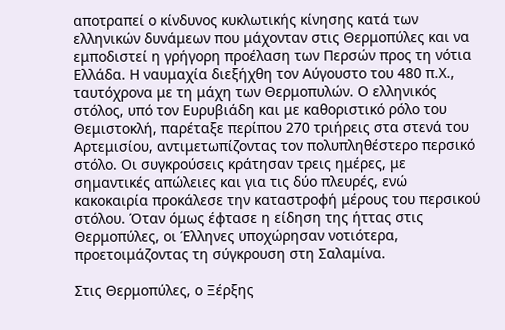αποτραπεί ο κίνδυνος κυκλωτικής κίνησης κατά των ελληνικών δυνάμεων που μάχονταν στις Θερμοπύλες και να εμποδιστεί η γρήγορη προέλαση των Περσών προς τη νότια Ελλάδα. Η ναυμαχία διεξήχθη τον Αύγουστο του 480 π.Χ., ταυτόχρονα με τη μάχη των Θερμοπυλών. Ο ελληνικός στόλος, υπό τον Ευρυβιάδη και με καθοριστικό ρόλο του Θεμιστοκλή, παρέταξε περίπου 270 τριήρεις στα στενά του Αρτεμισίου, αντιμετωπίζοντας τον πολυπληθέστερο περσικό στόλο. Οι συγκρούσεις κράτησαν τρεις ημέρες, με σημαντικές απώλειες και για τις δύο πλευρές, ενώ κακοκαιρία προκάλεσε την καταστροφή μέρους του περσικού στόλου. Όταν όμως έφτασε η είδηση της ήττας στις Θερμοπύλες, οι Έλληνες υποχώρησαν νοτιότερα, προετοιμάζοντας τη σύγκρουση στη Σαλαμίνα.

Στις Θερμοπύλες, ο Ξέρξης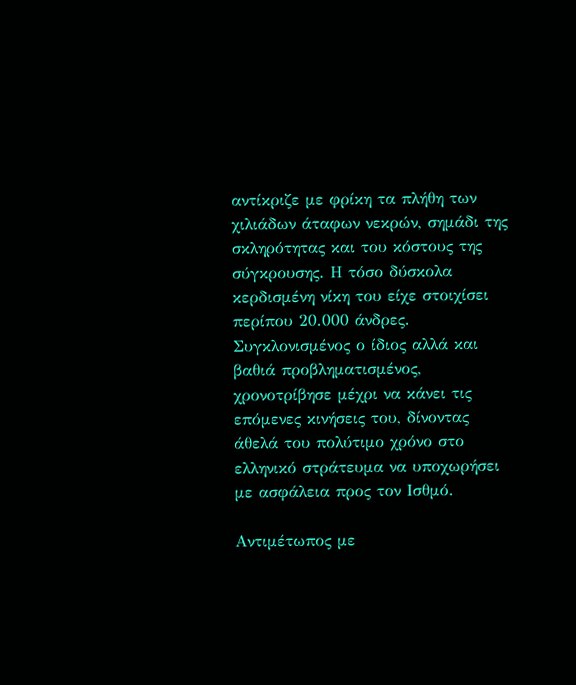αντίκριζε με φρίκη τα πλήθη των χιλιάδων άταφων νεκρών, σημάδι της σκληρότητας και του κόστους της σύγκρουσης. Η τόσο δύσκολα κερδισμένη νίκη του είχε στοιχίσει περίπου 20.000 άνδρες. Συγκλονισμένος ο ίδιος αλλά και βαθιά προβληματισμένος, χρονοτρίβησε μέχρι να κάνει τις επόμενες κινήσεις του, δίνοντας άθελά του πολύτιμο χρόνο στο ελληνικό στράτευμα να υποχωρήσει με ασφάλεια προς τον Ισθμό.

Αντιμέτωπος με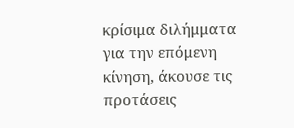κρίσιμα διλήμματα για την επόμενη κίνηση, άκουσε τις προτάσεις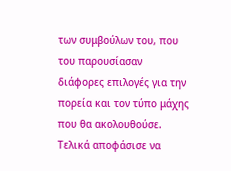των συμβούλων του, που του παρουσίασαν διάφορες επιλογές για την πορεία και τον τύπο μάχης που θα ακολουθούσε. Τελικά αποφάσισε να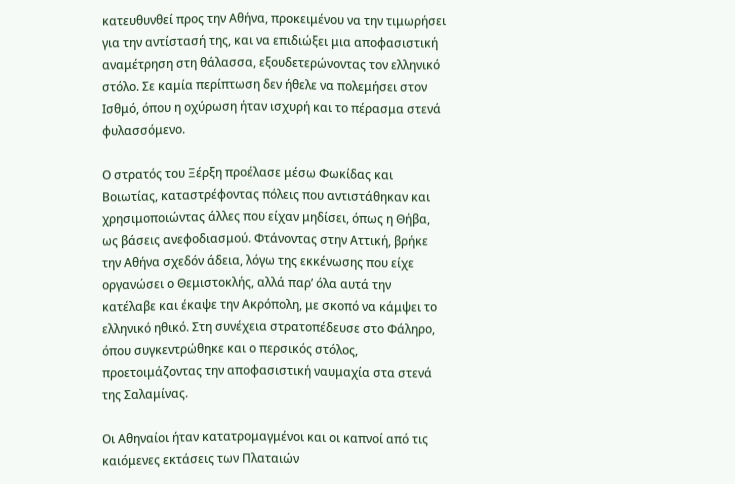κατευθυνθεί προς την Αθήνα, προκειμένου να την τιμωρήσει για την αντίστασή της, και να επιδιώξει μια αποφασιστική αναμέτρηση στη θάλασσα, εξουδετερώνοντας τον ελληνικό στόλο. Σε καμία περίπτωση δεν ήθελε να πολεμήσει στον Ισθμό, όπου η οχύρωση ήταν ισχυρή και το πέρασμα στενά φυλασσόμενο.

Ο στρατός του Ξέρξη προέλασε μέσω Φωκίδας και Βοιωτίας, καταστρέφοντας πόλεις που αντιστάθηκαν και χρησιμοποιώντας άλλες που είχαν μηδίσει, όπως η Θήβα, ως βάσεις ανεφοδιασμού. Φτάνοντας στην Αττική, βρήκε την Αθήνα σχεδόν άδεια, λόγω της εκκένωσης που είχε οργανώσει ο Θεμιστοκλής, αλλά παρ’ όλα αυτά την κατέλαβε και έκαψε την Ακρόπολη, με σκοπό να κάμψει το ελληνικό ηθικό. Στη συνέχεια στρατοπέδευσε στο Φάληρο, όπου συγκεντρώθηκε και ο περσικός στόλος, προετοιμάζοντας την αποφασιστική ναυμαχία στα στενά της Σαλαμίνας.

Οι Αθηναίοι ήταν κατατρομαγμένοι και οι καπνοί από τις καιόμενες εκτάσεις των Πλαταιών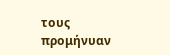τους προμήνυαν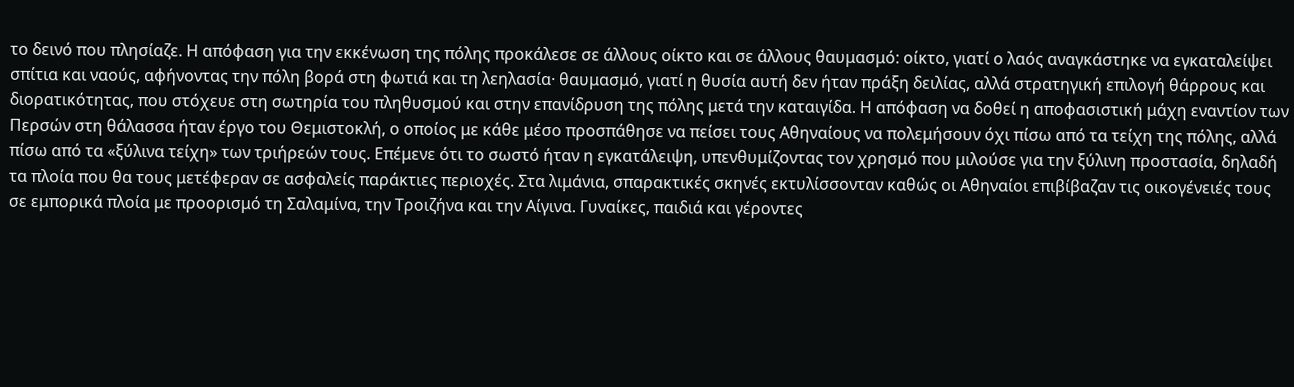το δεινό που πλησίαζε. Η απόφαση για την εκκένωση της πόλης προκάλεσε σε άλλους οίκτο και σε άλλους θαυμασμό: οίκτο, γιατί ο λαός αναγκάστηκε να εγκαταλείψει σπίτια και ναούς, αφήνοντας την πόλη βορά στη φωτιά και τη λεηλασία· θαυμασμό, γιατί η θυσία αυτή δεν ήταν πράξη δειλίας, αλλά στρατηγική επιλογή θάρρους και διορατικότητας, που στόχευε στη σωτηρία του πληθυσμού και στην επανίδρυση της πόλης μετά την καταιγίδα. Η απόφαση να δοθεί η αποφασιστική μάχη εναντίον των Περσών στη θάλασσα ήταν έργο του Θεμιστοκλή, ο οποίος με κάθε μέσο προσπάθησε να πείσει τους Αθηναίους να πολεμήσουν όχι πίσω από τα τείχη της πόλης, αλλά πίσω από τα «ξύλινα τείχη» των τριήρεών τους. Επέμενε ότι το σωστό ήταν η εγκατάλειψη, υπενθυμίζοντας τον χρησμό που μιλούσε για την ξύλινη προστασία, δηλαδή τα πλοία που θα τους μετέφεραν σε ασφαλείς παράκτιες περιοχές. Στα λιμάνια, σπαρακτικές σκηνές εκτυλίσσονταν καθώς οι Αθηναίοι επιβίβαζαν τις οικογένειές τους σε εμπορικά πλοία με προορισμό τη Σαλαμίνα, την Τροιζήνα και την Αίγινα. Γυναίκες, παιδιά και γέροντες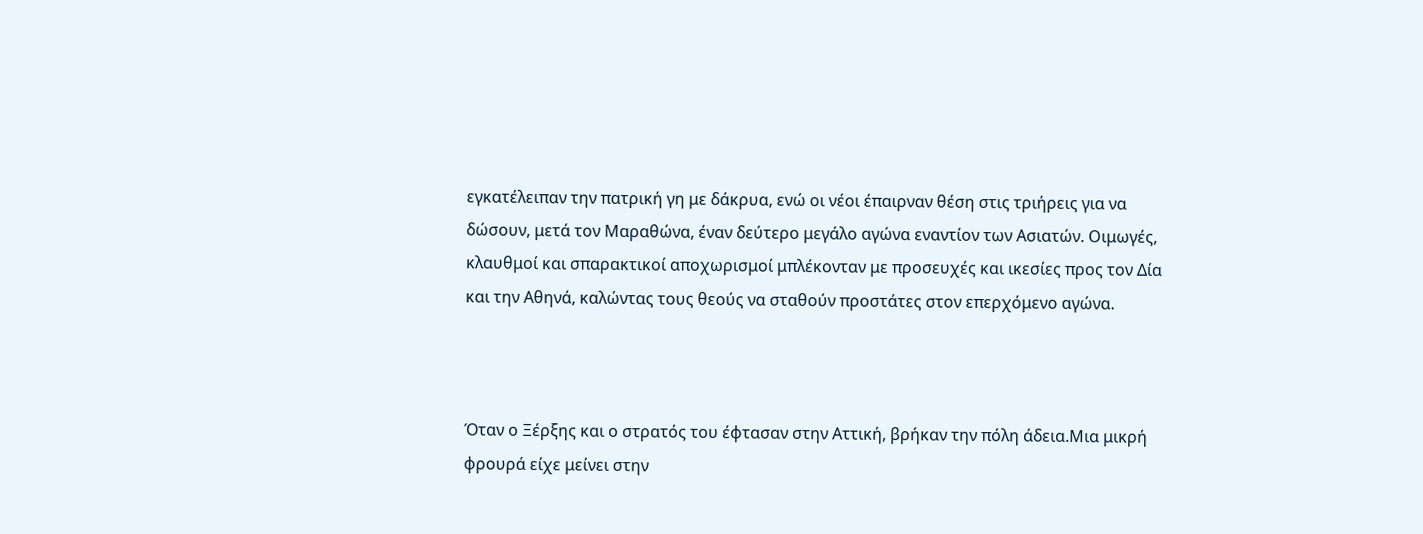εγκατέλειπαν την πατρική γη με δάκρυα, ενώ οι νέοι έπαιρναν θέση στις τριήρεις για να δώσουν, μετά τον Μαραθώνα, έναν δεύτερο μεγάλο αγώνα εναντίον των Ασιατών. Οιμωγές, κλαυθμοί και σπαρακτικοί αποχωρισμοί μπλέκονταν με προσευχές και ικεσίες προς τον Δία και την Αθηνά, καλώντας τους θεούς να σταθούν προστάτες στον επερχόμενο αγώνα.



Όταν ο Ξέρξης και ο στρατός του έφτασαν στην Αττική, βρήκαν την πόλη άδεια.Μια μικρή φρουρά είχε μείνει στην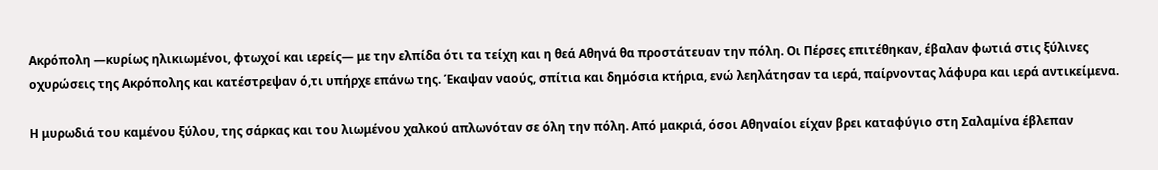Ακρόπολη —κυρίως ηλικιωμένοι, φτωχοί και ιερείς— με την ελπίδα ότι τα τείχη και η θεά Αθηνά θα προστάτευαν την πόλη. Οι Πέρσες επιτέθηκαν, έβαλαν φωτιά στις ξύλινες οχυρώσεις της Ακρόπολης και κατέστρεψαν ό,τι υπήρχε επάνω της. Έκαψαν ναούς, σπίτια και δημόσια κτήρια, ενώ λεηλάτησαν τα ιερά, παίρνοντας λάφυρα και ιερά αντικείμενα.

Η μυρωδιά του καμένου ξύλου, της σάρκας και του λιωμένου χαλκού απλωνόταν σε όλη την πόλη. Από μακριά, όσοι Αθηναίοι είχαν βρει καταφύγιο στη Σαλαμίνα έβλεπαν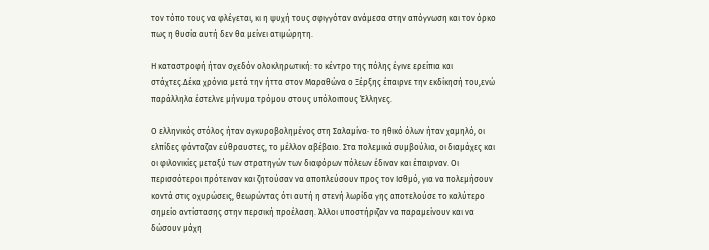τον τόπο τους να φλέγεται, κι η ψυχή τους σφιγγόταν ανάμεσα στην απόγνωση και τον όρκο πως η θυσία αυτή δεν θα μείνει ατιμώρητη.

Η καταστροφή ήταν σχεδόν ολοκληρωτική: το κέντρο της πόλης έγινε ερείπια και στάχτες.Δέκα χρόνια μετά την ήττα στον Μαραθώνα ο Ξέρξης έπαιρνε την εκδίκησή του,ενώ παράλληλα έστελνε μήνυμα τρόμου στους υπόλοιπους Έλληνες.

Ο ελληνικός στόλος ήταν αγκυροβολημένος στη Σαλαμίνα· το ηθικό όλων ήταν χαμηλό, οι ελπίδες φάνταζαν εύθραυστες, το μέλλον αβέβαιο. Στα πολεμικά συμβούλια, οι διαμάχες και οι φιλονικίες μεταξύ των στρατηγών των διαφόρων πόλεων έδιναν και έπαιρναν. Οι περισσότεροι πρότειναν και ζητούσαν να αποπλεύσουν προς τον Ισθμό, για να πολεμήσουν κοντά στις οχυρώσεις, θεωρώντας ότι αυτή η στενή λωρίδα γης αποτελούσε το καλύτερο σημείο αντίστασης στην περσική προέλαση. Άλλοι υποστήριζαν να παραμείνουν και να δώσουν μάχη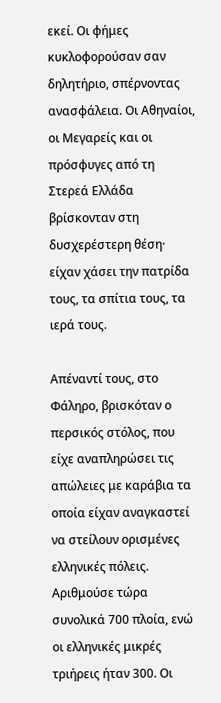εκεί. Οι φήμες κυκλοφορούσαν σαν δηλητήριο, σπέρνοντας ανασφάλεια. Οι Αθηναίοι, οι Μεγαρείς και οι πρόσφυγες από τη Στερεά Ελλάδα βρίσκονταν στη δυσχερέστερη θέση· είχαν χάσει την πατρίδα τους, τα σπίτια τους, τα ιερά τους.

Απέναντί τους, στο Φάληρο, βρισκόταν ο περσικός στόλος, που είχε αναπληρώσει τις απώλειες με καράβια τα οποία είχαν αναγκαστεί να στείλουν ορισμένες ελληνικές πόλεις. Αριθμούσε τώρα συνολικά 700 πλοία, ενώ οι ελληνικές μικρές τριήρεις ήταν 300. Οι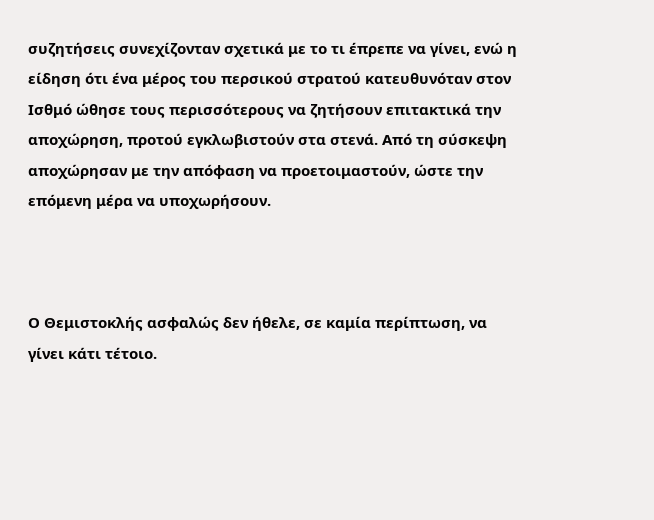συζητήσεις συνεχίζονταν σχετικά με το τι έπρεπε να γίνει, ενώ η είδηση ότι ένα μέρος του περσικού στρατού κατευθυνόταν στον Ισθμό ώθησε τους περισσότερους να ζητήσουν επιτακτικά την αποχώρηση, προτού εγκλωβιστούν στα στενά. Από τη σύσκεψη αποχώρησαν με την απόφαση να προετοιμαστούν, ώστε την επόμενη μέρα να υποχωρήσουν.



Ο Θεμιστοκλής ασφαλώς δεν ήθελε, σε καμία περίπτωση, να γίνει κάτι τέτοιο.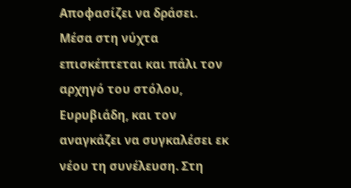Αποφασίζει να δράσει. Μέσα στη νύχτα επισκέπτεται και πάλι τον αρχηγό του στόλου, Ευρυβιάδη, και τον αναγκάζει να συγκαλέσει εκ νέου τη συνέλευση. Στη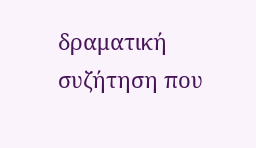δραματική συζήτηση που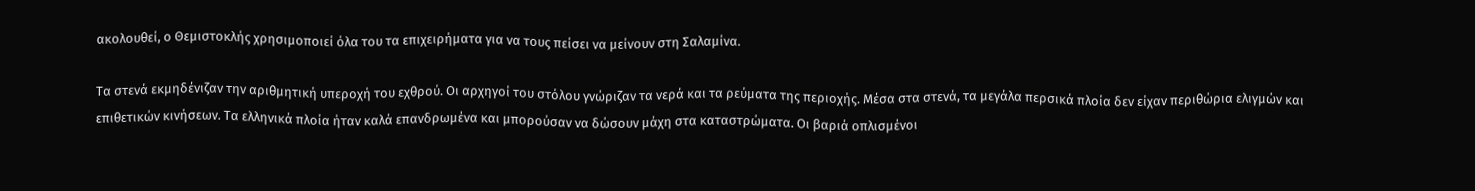ακολουθεί, ο Θεμιστοκλής χρησιμοποιεί όλα του τα επιχειρήματα για να τους πείσει να μείνουν στη Σαλαμίνα.

Τα στενά εκμηδένιζαν την αριθμητική υπεροχή του εχθρού. Οι αρχηγοί του στόλου γνώριζαν τα νερά και τα ρεύματα της περιοχής. Μέσα στα στενά, τα μεγάλα περσικά πλοία δεν είχαν περιθώρια ελιγμών και επιθετικών κινήσεων. Τα ελληνικά πλοία ήταν καλά επανδρωμένα και μπορούσαν να δώσουν μάχη στα καταστρώματα. Οι βαριά οπλισμένοι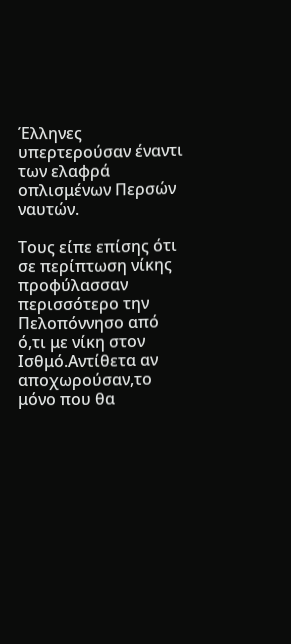Έλληνες υπερτερούσαν έναντι των ελαφρά οπλισμένων Περσών ναυτών.

Τους είπε επίσης ότι σε περίπτωση νίκης προφύλασσαν περισσότερο την Πελοπόννησο από ό,τι με νίκη στον Ισθμό.Αντίθετα αν αποχωρούσαν,το μόνο που θα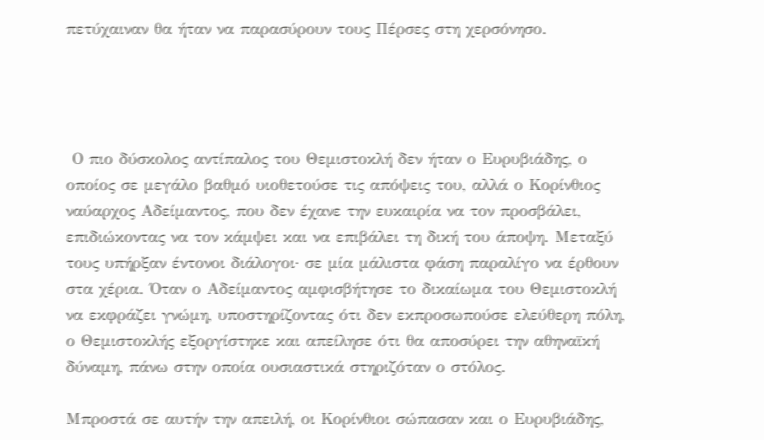πετύχαιναν θα ήταν να παρασύρουν τους Πέρσες στη χερσόνησο.




 Ο πιο δύσκολος αντίπαλος του Θεμιστοκλή δεν ήταν ο Ευρυβιάδης, ο οποίος σε μεγάλο βαθμό υιοθετούσε τις απόψεις του, αλλά ο Κορίνθιος ναύαρχος Αδείμαντος, που δεν έχανε την ευκαιρία να τον προσβάλει, επιδιώκοντας να τον κάμψει και να επιβάλει τη δική του άποψη. Μεταξύ τους υπήρξαν έντονοι διάλογοι· σε μία μάλιστα φάση παραλίγο να έρθουν στα χέρια. Όταν ο Αδείμαντος αμφισβήτησε το δικαίωμα του Θεμιστοκλή να εκφράζει γνώμη, υποστηρίζοντας ότι δεν εκπροσωπούσε ελεύθερη πόλη, ο Θεμιστοκλής εξοργίστηκε και απείλησε ότι θα αποσύρει την αθηναϊκή δύναμη, πάνω στην οποία ουσιαστικά στηριζόταν ο στόλος.

Μπροστά σε αυτήν την απειλή, οι Κορίνθιοι σώπασαν και ο Ευρυβιάδης,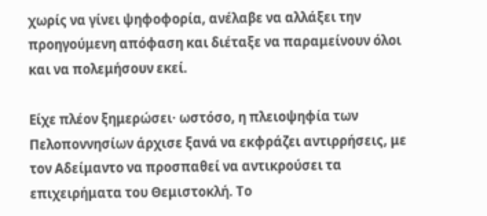χωρίς να γίνει ψηφοφορία, ανέλαβε να αλλάξει την προηγούμενη απόφαση και διέταξε να παραμείνουν όλοι και να πολεμήσουν εκεί.

Είχε πλέον ξημερώσει· ωστόσο, η πλειοψηφία των Πελοποννησίων άρχισε ξανά να εκφράζει αντιρρήσεις, με τον Αδείμαντο να προσπαθεί να αντικρούσει τα επιχειρήματα του Θεμιστοκλή. Το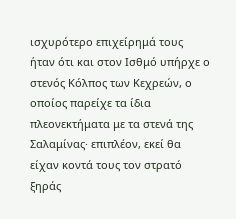ισχυρότερο επιχείρημά τους ήταν ότι και στον Ισθμό υπήρχε ο στενός Κόλπος των Κεχρεών, ο οποίος παρείχε τα ίδια πλεονεκτήματα με τα στενά της Σαλαμίνας· επιπλέον, εκεί θα είχαν κοντά τους τον στρατό ξηράς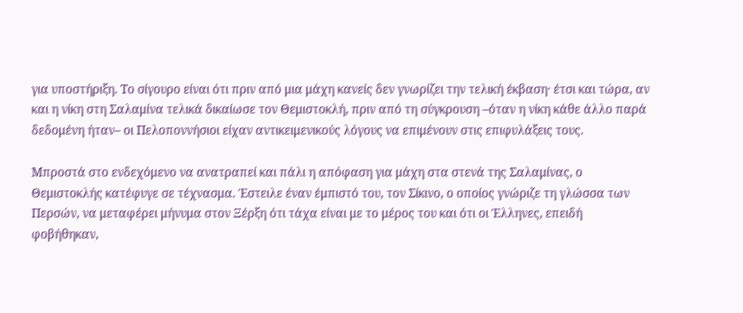για υποστήριξη. Το σίγουρο είναι ότι πριν από μια μάχη κανείς δεν γνωρίζει την τελική έκβαση· έτσι και τώρα, αν και η νίκη στη Σαλαμίνα τελικά δικαίωσε τον Θεμιστοκλή, πριν από τη σύγκρουση –όταν η νίκη κάθε άλλο παρά δεδομένη ήταν– οι Πελοποννήσιοι είχαν αντικειμενικούς λόγους να επιμένουν στις επιφυλάξεις τους.

Μπροστά στο ενδεχόμενο να ανατραπεί και πάλι η απόφαση για μάχη στα στενά της Σαλαμίνας, ο Θεμιστοκλής κατέφυγε σε τέχνασμα. Έστειλε έναν έμπιστό του, τον Σίκινο, ο οποίος γνώριζε τη γλώσσα των Περσών, να μεταφέρει μήνυμα στον Ξέρξη ότι τάχα είναι με το μέρος του και ότι οι Έλληνες, επειδή φοβήθηκαν,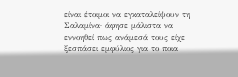είναι έτοιμοι να εγκαταλείψουν τη Σαλαμίνα· άφησε μάλιστα να εννοηθεί πως ανάμεσά τους είχε ξεσπάσει εμφύλιος για το ποια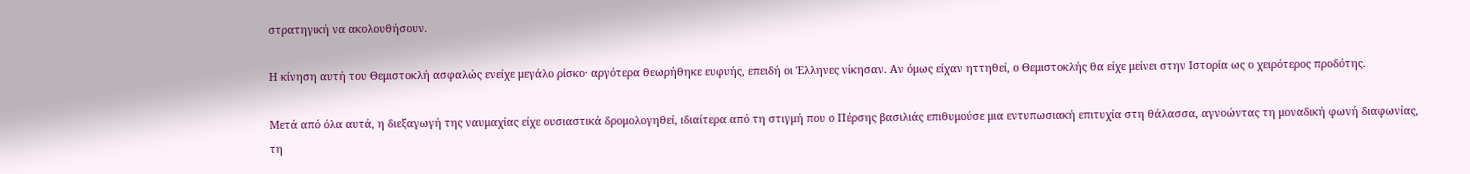στρατηγική να ακολουθήσουν.

Η κίνηση αυτή του Θεμιστοκλή ασφαλώς ενείχε μεγάλο ρίσκο· αργότερα θεωρήθηκε ευφυής, επειδή οι Έλληνες νίκησαν. Αν όμως είχαν ηττηθεί, ο Θεμιστοκλής θα είχε μείνει στην Ιστορία ως ο χειρότερος προδότης.

Μετά από όλα αυτά, η διεξαγωγή της ναυμαχίας είχε ουσιαστικά δρομολογηθεί, ιδιαίτερα από τη στιγμή που ο Πέρσης βασιλιάς επιθυμούσε μια εντυπωσιακή επιτυχία στη θάλασσα, αγνοώντας τη μοναδική φωνή διαφωνίας, τη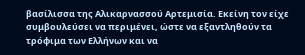βασίλισσα της Αλικαρνασσού Αρτεμισία. Εκείνη τον είχε συμβουλεύσει να περιμένει, ώστε να εξαντληθούν τα τρόφιμα των Ελλήνων και να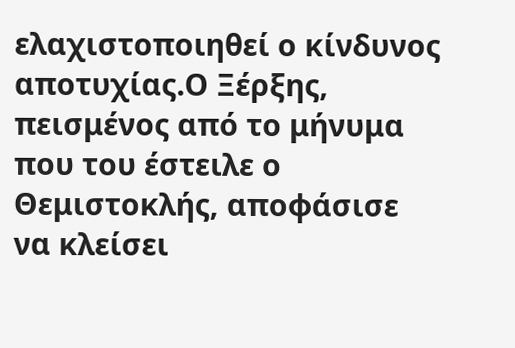ελαχιστοποιηθεί ο κίνδυνος αποτυχίας.Ο Ξέρξης, πεισμένος από το μήνυμα που του έστειλε ο Θεμιστοκλής, αποφάσισε να κλείσει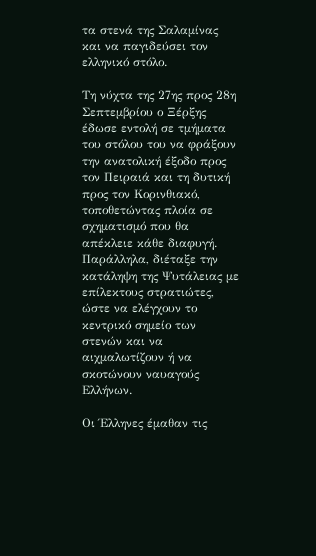τα στενά της Σαλαμίνας και να παγιδεύσει τον ελληνικό στόλο.

Τη νύχτα της 27ης προς 28η Σεπτεμβρίου ο Ξέρξης έδωσε εντολή σε τμήματα του στόλου του να φράξουν την ανατολική έξοδο προς τον Πειραιά και τη δυτική προς τον Κορινθιακό, τοποθετώντας πλοία σε σχηματισμό που θα απέκλειε κάθε διαφυγή. Παράλληλα, διέταξε την κατάληψη της Ψυτάλειας με επίλεκτους στρατιώτες, ώστε να ελέγχουν το κεντρικό σημείο των στενών και να αιχμαλωτίζουν ή να σκοτώνουν ναυαγούς Ελλήνων.

Οι Έλληνες έμαθαν τις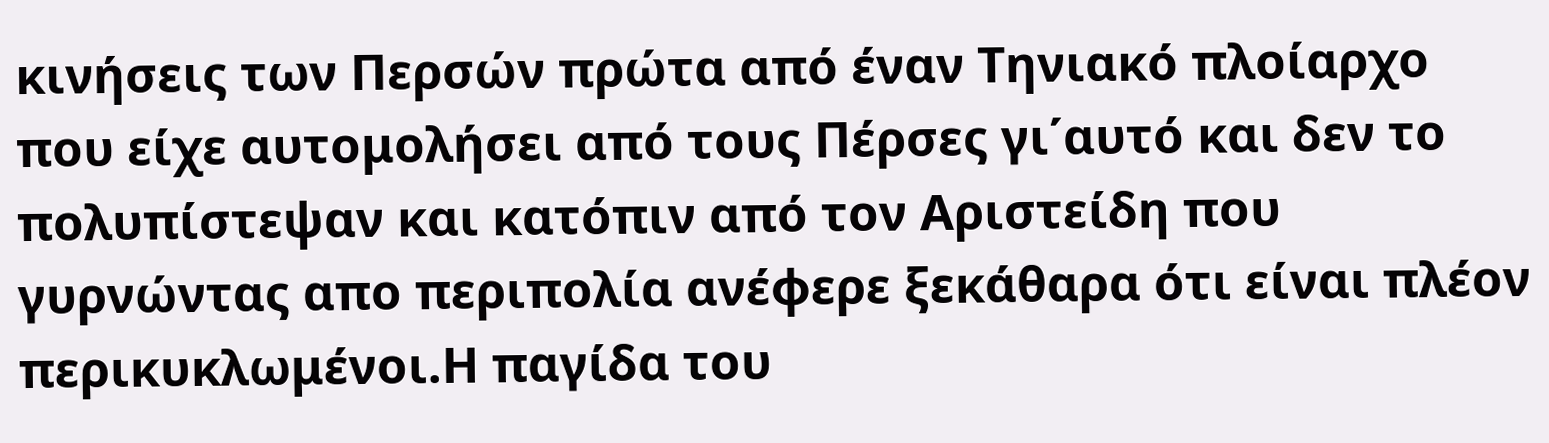κινήσεις των Περσών πρώτα από έναν Τηνιακό πλοίαρχο που είχε αυτομολήσει από τους Πέρσες γι΄αυτό και δεν το πολυπίστεψαν και κατόπιν από τον Αριστείδη που γυρνώντας απο περιπολία ανέφερε ξεκάθαρα ότι είναι πλέον περικυκλωμένοι.Η παγίδα του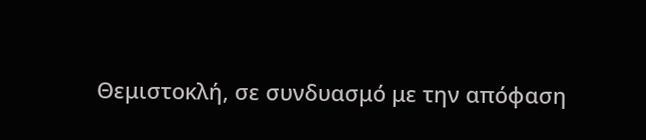Θεμιστοκλή, σε συνδυασμό με την απόφαση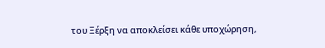του Ξέρξη να αποκλείσει κάθε υποχώρηση,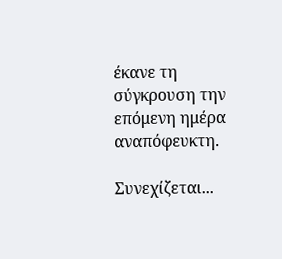έκανε τη σύγκρουση την επόμενη ημέρα αναπόφευκτη.

Συνεχίζεται...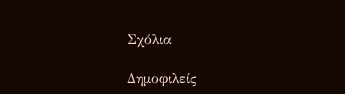Σχόλια

Δημοφιλείς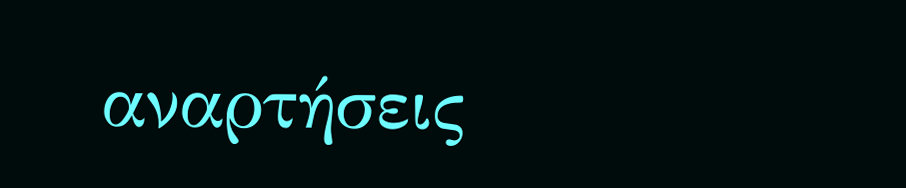αναρτήσεις